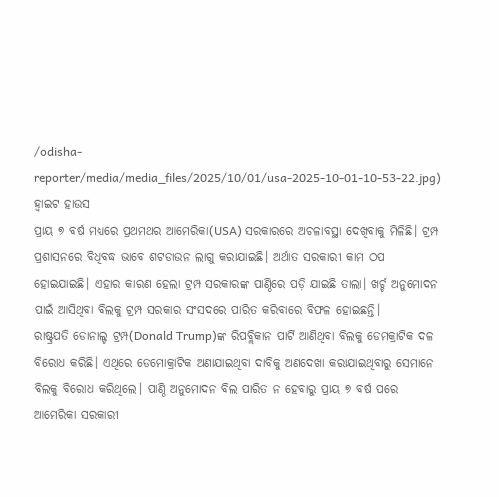/odisha-reporter/media/media_files/2025/10/01/usa-2025-10-01-10-53-22.jpg)
ହ୍ୱାଇଟ ହାଉସ
ପ୍ରାୟ ୭ ବର୍ଷ ମଧ୍ୟରେ ପ୍ରଥମଥର ଆମେରିକା(USA) ସରକାରରେ ଅଚଳାବସ୍ଥା ଦେଖିବାକୁ ମିଳିଛି। ଟ୍ରମ୍ପ ପ୍ରଶାସନରେ ବିଧିବଦ୍ଧ ଭାବେ ଶଟଡାଉନ ଲାଗୁ କରାଯାଇଛି। ଅର୍ଥାତ ସରକାରୀ କାମ ଠପ ହୋଇଯାଇଛି। ଏହାର କାରଣ ହେଲା ଟ୍ରମ୍ପ ସରକାରଙ୍କ ପାଣ୍ଠିରେ ପଡ଼ି ଯାଇଛି ତାଲା। ଖର୍ଚ୍ଚ ଅନୁମୋଦନ ପାଇଁ ଆସିଥିବା ବିଲକୁ ଟ୍ରମ୍ପ ସରକାର ସଂସଦରେ ପାରିତ କରିବାରେ ବିଫଳ ହୋଇଛନ୍ତି।
ରାଷ୍ଟ୍ରପତି ଡୋନାଲ୍ଡ ଟ୍ରମ୍ପ(Donald Trump)ଙ୍କ ରିପବ୍ଲିକାନ ପାର୍ଟି ଆଣିଥିବା ବିଲକୁ ଡେମକ୍ରାଟିକ ଦଳ ବିରୋଧ କରିଛି। ଏଥିରେ ଡେମୋକ୍ରାଟିକ ଅଣାଯାଇଥିବା ଦାବିକୁ ଅଣଦେଖା କରାଯାଇଥିବାରୁ ସେମାନେ ବିଲକୁ ବିରୋଧ କରିଥିଲେ। ପାଣ୍ଠି ଅନୁମୋଦନ ବିଲ ପାରିତ ନ ହେବାରୁ ପ୍ରାୟ ୭ ବର୍ଷ ପରେ ଆମେରିକା ସରକାରୀ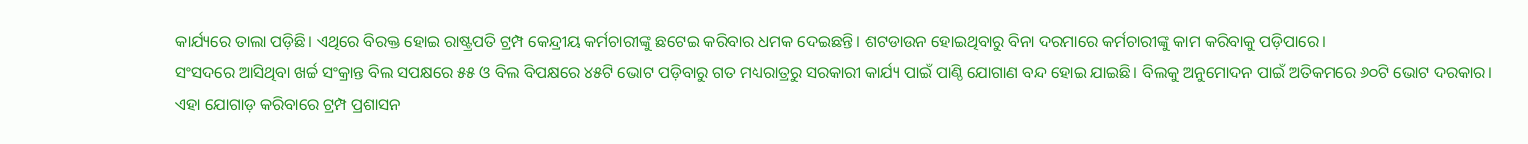କାର୍ଯ୍ୟରେ ତାଲା ପଡ଼ିଛି। ଏଥିରେ ବିରକ୍ତ ହୋଇ ରାଷ୍ଟ୍ରପତି ଟ୍ରମ୍ପ କେନ୍ଦ୍ରୀୟ କର୍ମଚାରୀଙ୍କୁ ଛଟେଇ କରିବାର ଧମକ ଦେଇଛନ୍ତି। ଶଟଡାଉନ ହୋଇଥିବାରୁ ବିନା ଦରମାରେ କର୍ମଚାରୀଙ୍କୁ କାମ କରିବାକୁ ପଡ଼ିପାରେ।
ସଂସଦରେ ଆସିଥିବା ଖର୍ଚ୍ଚ ସଂକ୍ରାନ୍ତ ବିଲ ସପକ୍ଷରେ ୫୫ ଓ ବିଲ ବିପକ୍ଷରେ ୪୫ଟି ଭୋଟ ପଡ଼ିବାରୁ ଗତ ମଧ୍ୟରାତ୍ରରୁ ସରକାରୀ କାର୍ଯ୍ୟ ପାଇଁ ପାଣ୍ଠି ଯୋଗାଣ ବନ୍ଦ ହୋଇ ଯାଇଛି। ବିଲକୁ ଅନୁମୋଦନ ପାଇଁ ଅତିକମରେ ୬୦ଟି ଭୋଟ ଦରକାର। ଏହା ଯୋଗାଡ଼ କରିବାରେ ଟ୍ରମ୍ପ ପ୍ରଶାସନ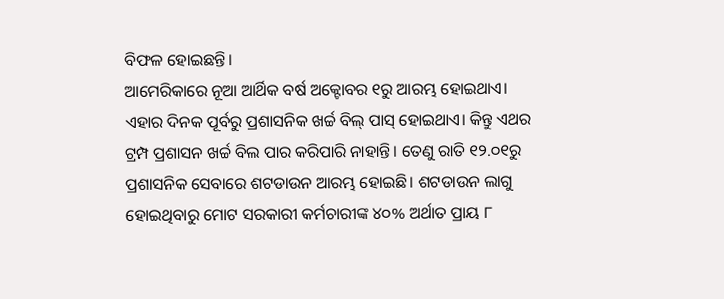ବିଫଳ ହୋଇଛନ୍ତି।
ଆମେରିକାରେ ନୂଆ ଆର୍ଥିକ ବର୍ଷ ଅକ୍ଟୋବର ୧ରୁ ଆରମ୍ଭ ହୋଇଥାଏ। ଏହାର ଦିନକ ପୂର୍ବରୁ ପ୍ରଶାସନିକ ଖର୍ଚ୍ଚ ବିଲ୍ ପାସ୍ ହୋଇଥାଏ। କିନ୍ତୁ ଏଥର ଟ୍ରମ୍ପ ପ୍ରଶାସନ ଖର୍ଚ୍ଚ ବିଲ ପାର କରିପାରି ନାହାନ୍ତି। ତେଣୁ ରାତି ୧୨.୦୧ରୁ ପ୍ରଶାସନିକ ସେବାରେ ଶଟଡାଉନ ଆରମ୍ଭ ହୋଇଛି। ଶଟଡାଉନ ଲାଗୁ ହୋଇଥିବାରୁ ମୋଟ ସରକାରୀ କର୍ମଚାରୀଙ୍କ ୪୦% ଅର୍ଥାତ ପ୍ରାୟ ୮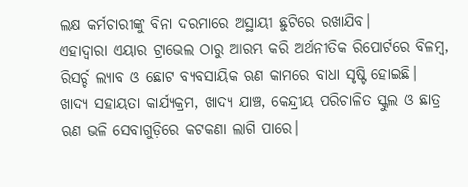ଲକ୍ଷ କର୍ମଚାରୀଙ୍କୁ ବିନା ଦରମାରେ ଅସ୍ଥାୟୀ ଛୁଟିରେ ରଖାଯିବ।
ଏହାଦ୍ୱାରା ଏୟାର ଟ୍ରାଭେଲ ଠାରୁ ଆରମ୍ଭ କରି ଅର୍ଥନୀତିକ ରିପୋର୍ଟରେ ବିଳମ୍ବ, ରିସର୍ଚ୍ଚ ଲ୍ୟାବ ଓ ଛୋଟ ବ୍ୟବସାୟିକ ଋଣ କାମରେ ବାଧା ସୃଷ୍ଟି ହୋଇଛି। ଖାଦ୍ୟ ସହାୟତା କାର୍ଯ୍ୟକ୍ରମ, ଖାଦ୍ୟ ଯାଞ୍ଚ, କେନ୍ଦ୍ରୀୟ ପରିଚାଳିତ ସ୍କୁଲ ଓ ଛାତ୍ର ଋଣ ଭଳି ସେବାଗୁଡ଼ିରେ କଟକଣା ଲାଗି ପାରେ।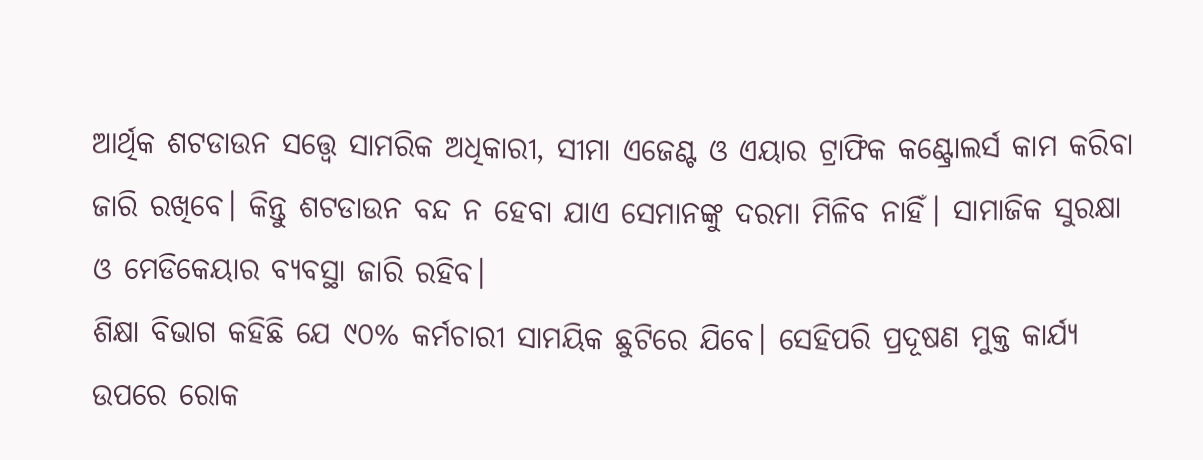ଆର୍ଥିକ ଶଟଡାଉନ ସତ୍ତ୍ୱେ ସାମରିକ ଅଧିକାରୀ, ସୀମା ଏଜେଣ୍ଟ ଓ ଏୟାର ଟ୍ରାଫିକ କଣ୍ଟ୍ରୋଲର୍ସ କାମ କରିବା ଜାରି ରଖିବେ। କିନ୍ତୁ ଶଟଡାଉନ ବନ୍ଦ ନ ହେବା ଯାଏ ସେମାନଙ୍କୁ ଦରମା ମିଳିବ ନାହିଁ। ସାମାଜିକ ସୁରକ୍ଷା ଓ ମେଡିକେୟାର ବ୍ୟବସ୍ଥା ଜାରି ରହିବ।
ଶିକ୍ଷା ବିଭାଗ କହିଛି ଯେ ୯୦% କର୍ମଚାରୀ ସାମୟିକ ଛୁଟିରେ ଯିବେ। ସେହିପରି ପ୍ରଦୂଷଣ ମୁକ୍ତ କାର୍ଯ୍ୟ ଉପରେ ରୋକ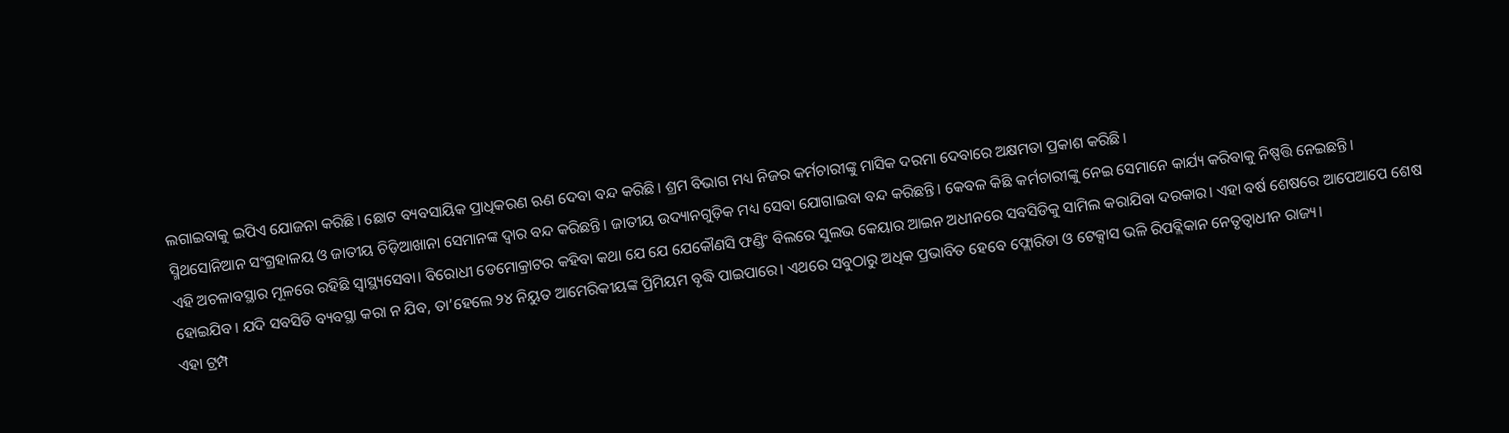ଲଗାଇବାକୁ ଇପିଏ ଯୋଜନା କରିଛି। ଛୋଟ ବ୍ୟବସାୟିକ ପ୍ରାଧିକରଣ ଋଣ ଦେବା ବନ୍ଦ କରିଛି। ଶ୍ରମ ବିଭାଗ ମଧ୍ୟ ନିଜର କର୍ମଚାରୀଙ୍କୁ ମାସିକ ଦରମା ଦେବାରେ ଅକ୍ଷମତା ପ୍ରକାଶ କରିଛି।
ସ୍ମିଥସୋନିଆନ ସଂଗ୍ରହାଳୟ ଓ ଜାତୀୟ ଚିଡ଼ିଆଖାନା ସେମାନଙ୍କ ଦ୍ୱାର ବନ୍ଦ କରିଛନ୍ତି। ଜାତୀୟ ଉଦ୍ୟାନଗୁଡ଼ିକ ମଧ୍ୟ ସେବା ଯୋଗାଇବା ବନ୍ଦ କରିଛନ୍ତି। କେବଳ କିଛି କର୍ମଚାରୀଙ୍କୁ ନେଇ ସେମାନେ କାର୍ଯ୍ୟ କରିବାକୁ ନିଷ୍ପତ୍ତି ନେଇଛନ୍ତି।
ଏହି ଅଚଳାବସ୍ଥାର ମୂଳରେ ରହିଛି ସ୍ୱାସ୍ଥ୍ୟସେବା। ବିରୋଧୀ ଡେମୋକ୍ରାଟର କହିବା କଥା ଯେ ଯେ ଯେକୌଣସି ଫଣ୍ଡିଂ ବିଲରେ ସୁଲଭ କେୟାର ଆଇନ ଅଧୀନରେ ସବସିଡିକୁ ସାମିଲ କରାଯିବା ଦରକାର। ଏହା ବର୍ଷ ଶେଷରେ ଆପେଆପେ ଶେଷ ହୋଇଯିବ। ଯଦି ସବସିଡି ବ୍ୟବସ୍ଥା କରା ନ ଯିବ, ତା’ହେଲେ ୨୪ ନିୟୁତ ଆମେରିକୀୟଙ୍କ ପ୍ରିମିୟମ ବୃଦ୍ଧି ପାଇପାରେ। ଏଥରେ ସବୁଠାରୁ ଅଧିକ ପ୍ରଭାବିତ ହେବେ ଫ୍ଲୋରିଡା ଓ ଟେକ୍ସାସ ଭଳି ରିପବ୍ଲିକାନ ନେତୃତ୍ୱାଧୀନ ରାଜ୍ୟ।
ଏହା ଟ୍ରମ୍ପ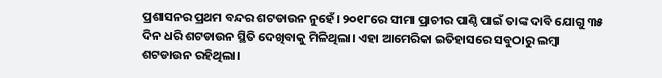ପ୍ରଶାସନର ପ୍ରଥମ ବନ୍ଦର ଶଟଡାଉନ ନୁହେଁ। ୨୦୧୮ରେ ସୀମା ପ୍ରାଚୀର ପାଣ୍ଠି ପାଇଁ ତାଙ୍କ ଦାବି ଯୋଗୁ ୩୫ ଦିନ ଧରି ଶଟଡାଉନ ସ୍ଥିତି ଦେଖିବାକୁ ମିଳିଥିଲା। ଏହା ଆମେରିକା ଇତିହାସରେ ସବୁଠାରୁ ଲମ୍ବା ଶଟଡାଉନ ରହିଥିଲା।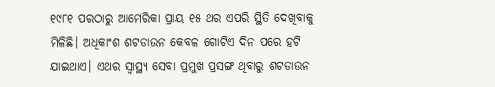୧୯୮୧ ପରଠାରୁ ଆମେରିକା ପ୍ରାୟ ୧୫ ଥର ଏପରି ସ୍ଥିତି ଦେଖିବାକୁ ମିଳିଛି। ଅଧିକାଂଶ ଶଟଡାଉନ କେବଳ ଗୋଟିଏ ଦିନ ପରେ ହଟି ଯାଇଥାଏ। ଏଥର ସ୍ୱାସ୍ଥ୍ୟ ସେବା ପ୍ରମୁଖ ପ୍ରସଙ୍ଗ ଥିବାରୁ ଶଟଡାଉନ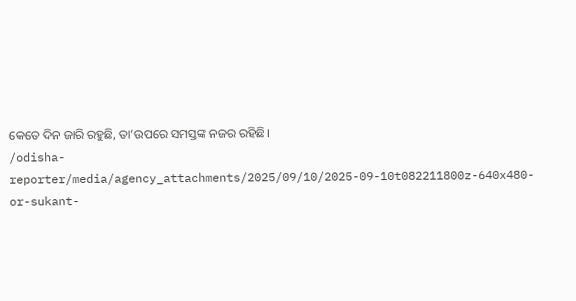କେତେ ଦିନ ଜାରି ରହୁଛି, ତା’ଉପରେ ସମସ୍ତଙ୍କ ନଜର ରହିଛି।
/odisha-reporter/media/agency_attachments/2025/09/10/2025-09-10t082211800z-640x480-or-sukant-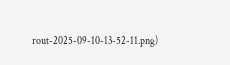rout-2025-09-10-13-52-11.png)